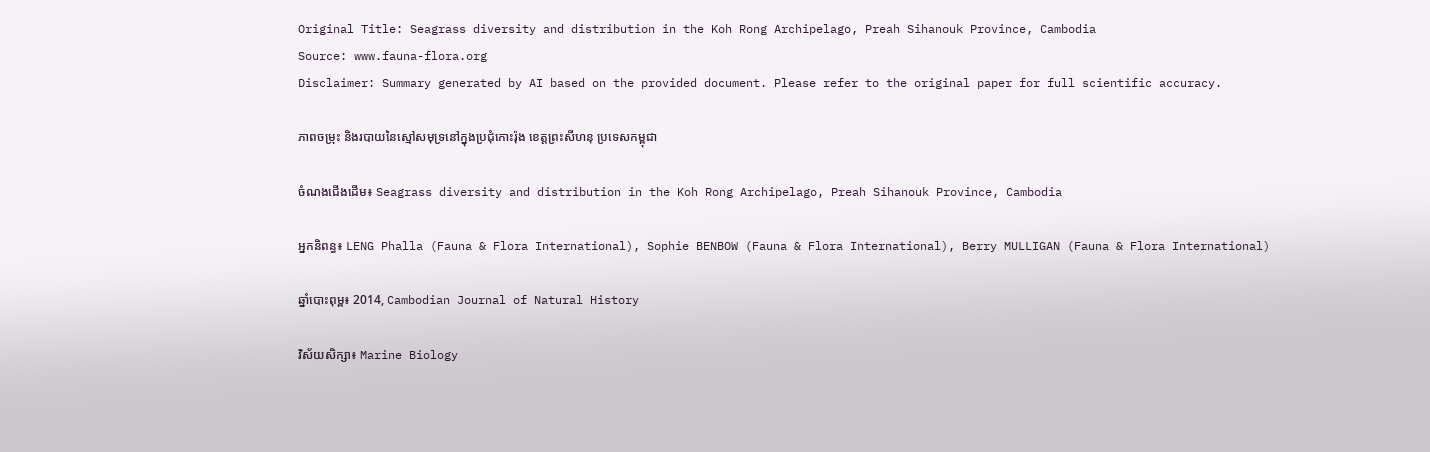Original Title: Seagrass diversity and distribution in the Koh Rong Archipelago, Preah Sihanouk Province, Cambodia
Source: www.fauna-flora.org
Disclaimer: Summary generated by AI based on the provided document. Please refer to the original paper for full scientific accuracy.

ភាពចម្រុះ និងរបាយនៃស្មៅសមុទ្រនៅក្នុងប្រជុំកោះរ៉ុង ខេត្តព្រះសីហនុ ប្រទេសកម្ពុជា

ចំណងជើងដើម៖ Seagrass diversity and distribution in the Koh Rong Archipelago, Preah Sihanouk Province, Cambodia

អ្នកនិពន្ធ៖ LENG Phalla (Fauna & Flora International), Sophie BENBOW (Fauna & Flora International), Berry MULLIGAN (Fauna & Flora International)

ឆ្នាំបោះពុម្ព៖ 2014, Cambodian Journal of Natural History

វិស័យសិក្សា៖ Marine Biology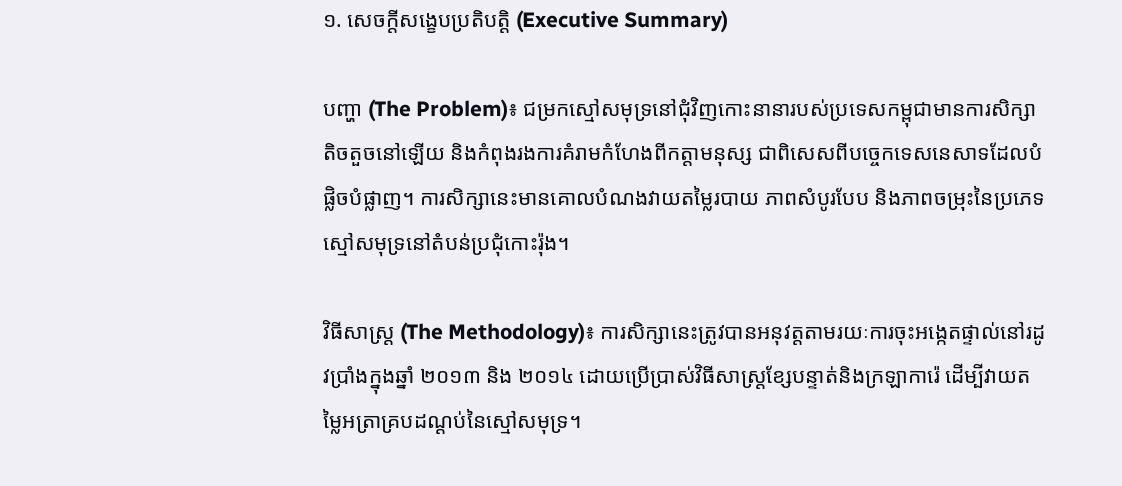១. សេចក្តីសង្ខេបប្រតិបត្តិ (Executive Summary)

បញ្ហា (The Problem)៖ ជម្រកស្មៅសមុទ្រនៅជុំវិញកោះនានារបស់ប្រទេសកម្ពុជាមានការសិក្សាតិចតួចនៅឡើយ និងកំពុងរងការគំរាមកំហែងពីកត្តាមនុស្ស ជាពិសេសពីបច្ចេកទេសនេសាទដែលបំផ្លិចបំផ្លាញ។ ការសិក្សានេះមានគោលបំណងវាយតម្លៃរបាយ ភាពសំបូរបែប និងភាពចម្រុះនៃប្រភេទស្មៅសមុទ្រនៅតំបន់ប្រជុំកោះរ៉ុង។

វិធីសាស្ត្រ (The Methodology)៖ ការសិក្សានេះត្រូវបានអនុវត្តតាមរយៈការចុះអង្កេតផ្ទាល់នៅរដូវប្រាំងក្នុងឆ្នាំ ២០១៣ និង ២០១៤ ដោយប្រើប្រាស់វិធីសាស្ត្រខ្សែបន្ទាត់និងក្រឡាការ៉េ ដើម្បីវាយតម្លៃអត្រាគ្របដណ្ដប់នៃស្មៅសមុទ្រ។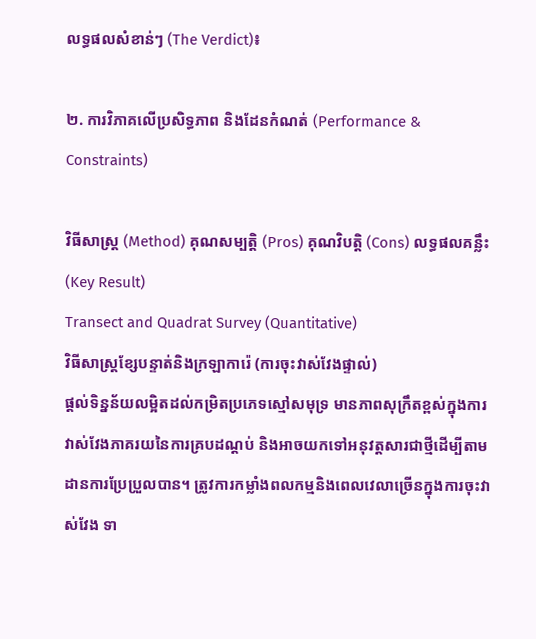លទ្ធផលសំខាន់ៗ (The Verdict)៖

២. ការវិភាគលើប្រសិទ្ធភាព និងដែនកំណត់ (Performance & Constraints)

វិធីសាស្ត្រ (Method) គុណសម្បត្តិ (Pros) គុណវិបត្តិ (Cons) លទ្ធផលគន្លឹះ (Key Result)
Transect and Quadrat Survey (Quantitative)
វិធីសាស្ត្រខ្សែបន្ទាត់និងក្រឡាការ៉េ (ការចុះវាស់វែងផ្ទាល់)
ផ្តល់ទិន្នន័យលម្អិតដល់កម្រិតប្រភេទស្មៅសមុទ្រ មានភាពសុក្រឹតខ្ពស់ក្នុងការវាស់វែងភាគរយនៃការគ្របដណ្ដប់ និងអាចយកទៅអនុវត្តសារជាថ្មីដើម្បីតាមដានការប្រែប្រួលបាន។ ត្រូវការកម្លាំងពលកម្មនិងពេលវេលាច្រើនក្នុងការចុះវាស់វែង ទា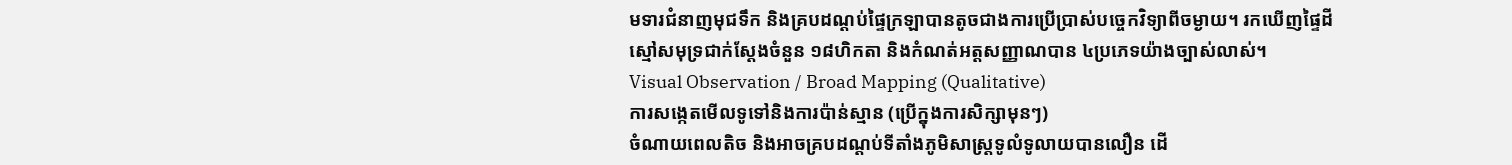មទារជំនាញមុជទឹក និងគ្របដណ្ដប់ផ្ទៃក្រឡាបានតូចជាងការប្រើប្រាស់បច្ចេកវិទ្យាពីចម្ងាយ។ រកឃើញផ្ទៃដីស្មៅសមុទ្រជាក់ស្តែងចំនួន ១៨ហិកតា និងកំណត់អត្តសញ្ញាណបាន ៤ប្រភេទយ៉ាងច្បាស់លាស់។
Visual Observation / Broad Mapping (Qualitative)
ការសង្កេតមើលទូទៅនិងការប៉ាន់ស្មាន (ប្រើក្នុងការសិក្សាមុនៗ)
ចំណាយពេលតិច និងអាចគ្របដណ្ដប់ទីតាំងភូមិសាស្ត្រទូលំទូលាយបានលឿន ដើ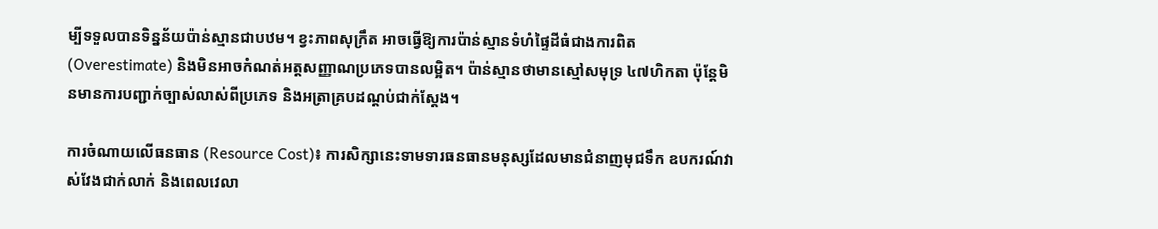ម្បីទទួលបានទិន្នន័យប៉ាន់ស្មានជាបឋម។ ខ្វះភាពសុក្រឹត អាចធ្វើឱ្យការប៉ាន់ស្មានទំហំផ្ទៃដីធំជាងការពិត (Overestimate) និងមិនអាចកំណត់អត្តសញ្ញាណប្រភេទបានលម្អិត។ ប៉ាន់ស្មានថាមានស្មៅសមុទ្រ ៤៧ហិកតា ប៉ុន្តែមិនមានការបញ្ជាក់ច្បាស់លាស់ពីប្រភេទ និងអត្រាគ្របដណ្ដប់ជាក់ស្តែង។

ការចំណាយលើធនធាន (Resource Cost)៖ ការសិក្សានេះទាមទារធនធានមនុស្សដែលមានជំនាញមុជទឹក ឧបករណ៍វាស់វែងជាក់លាក់ និងពេលវេលា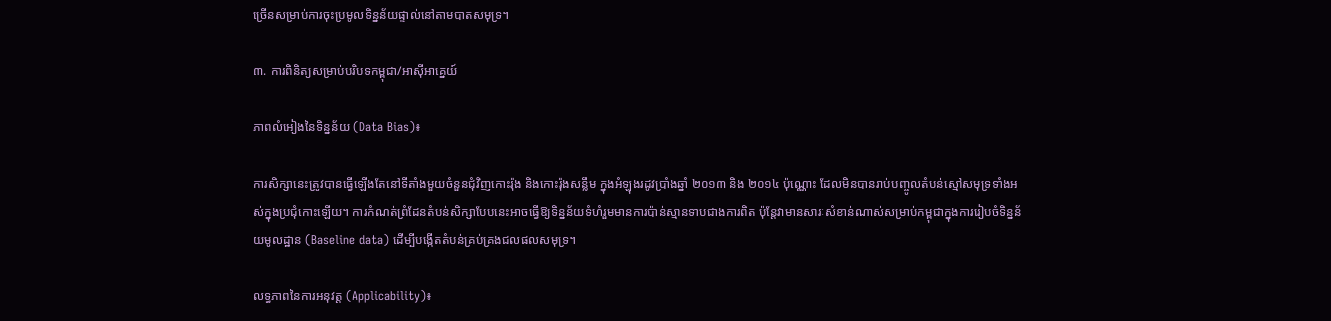ច្រើនសម្រាប់ការចុះប្រមូលទិន្នន័យផ្ទាល់នៅតាមបាតសមុទ្រ។

៣. ការពិនិត្យសម្រាប់បរិបទកម្ពុជា/អាស៊ីអាគ្នេយ៍

ភាពលំអៀងនៃទិន្នន័យ (Data Bias)៖

ការសិក្សានេះត្រូវបានធ្វើឡើងតែនៅទីតាំងមួយចំនួនជុំវិញកោះរ៉ុង និងកោះរ៉ុងសន្លឹម ក្នុងអំឡុងរដូវប្រាំងឆ្នាំ ២០១៣ និង ២០១៤ ប៉ុណ្ណោះ ដែលមិនបានរាប់បញ្ចូលតំបន់ស្មៅសមុទ្រទាំងអស់ក្នុងប្រជុំកោះឡើយ។ ការកំណត់ព្រំដែនតំបន់សិក្សាបែបនេះអាចធ្វើឱ្យទិន្នន័យទំហំរួមមានការប៉ាន់ស្មានទាបជាងការពិត ប៉ុន្តែវាមានសារៈសំខាន់ណាស់សម្រាប់កម្ពុជាក្នុងការរៀបចំទិន្នន័យមូលដ្ឋាន (Baseline data) ដើម្បីបង្កើតតំបន់គ្រប់គ្រងជលផលសមុទ្រ។

លទ្ធភាពនៃការអនុវត្ត (Applicability)៖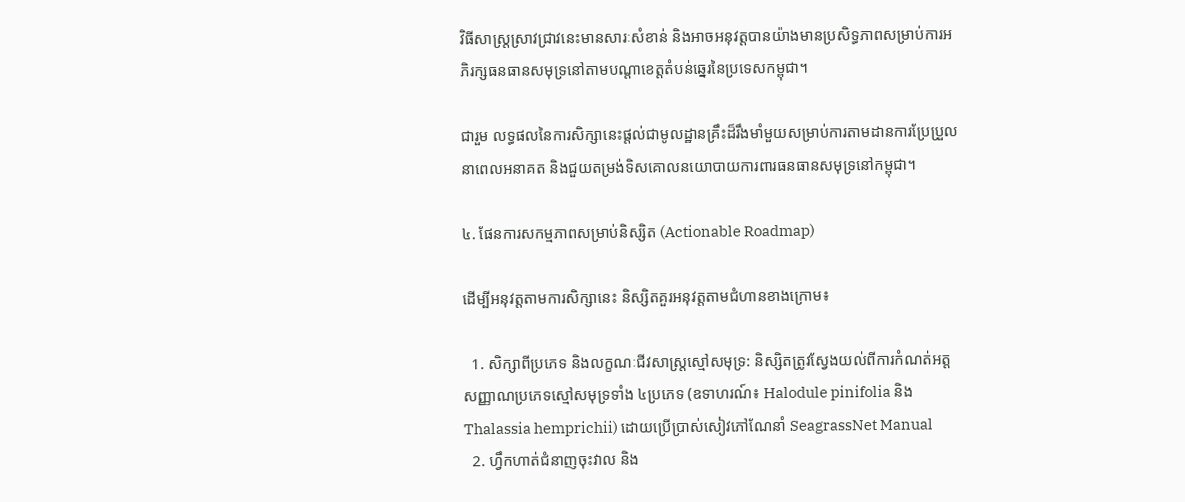វិធីសាស្ត្រស្រាវជ្រាវនេះមានសារៈសំខាន់ និងអាចអនុវត្តបានយ៉ាងមានប្រសិទ្ធភាពសម្រាប់ការអភិរក្សធនធានសមុទ្រនៅតាមបណ្តាខេត្តតំបន់ឆ្នេរនៃប្រទេសកម្ពុជា។

ជារួម លទ្ធផលនៃការសិក្សានេះផ្តល់ជាមូលដ្ឋានគ្រឹះដ៏រឹងមាំមួយសម្រាប់ការតាមដានការប្រែប្រួលនាពេលអនាគត និងជួយតម្រង់ទិសគោលនយោបាយការពារធនធានសមុទ្រនៅកម្ពុជា។

៤. ផែនការសកម្មភាពសម្រាប់និស្សិត (Actionable Roadmap)

ដើម្បីអនុវត្តតាមការសិក្សានេះ និស្សិតគួរអនុវត្តតាមជំហានខាងក្រោម៖

  1. សិក្សាពីប្រភេទ និងលក្ខណៈជីវសាស្ត្រស្មៅសមុទ្រ: និស្សិតត្រូវស្វែងយល់ពីការកំណត់អត្តសញ្ញាណប្រភេទស្មៅសមុទ្រទាំង ៤ប្រភេទ (ឧទាហរណ៍៖ Halodule pinifolia និង Thalassia hemprichii) ដោយប្រើប្រាស់សៀវភៅណែនាំ SeagrassNet Manual
  2. ហ្វឹកហាត់ជំនាញចុះវាល និង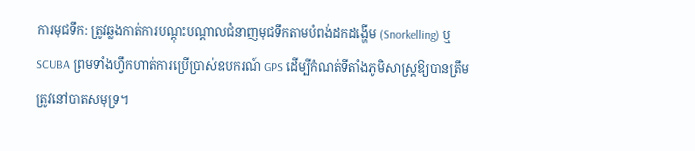ការមុជទឹក: ត្រូវឆ្លងកាត់ការបណ្តុះបណ្តាលជំនាញមុជទឹកតាមបំពង់ដកដង្ហើម (Snorkelling) ឬ SCUBA ព្រមទាំងហ្វឹកហាត់ការប្រើប្រាស់ឧបករណ៍ GPS ដើម្បីកំណត់ទីតាំងភូមិសាស្ត្រឱ្យបានត្រឹមត្រូវនៅបាតសមុទ្រ។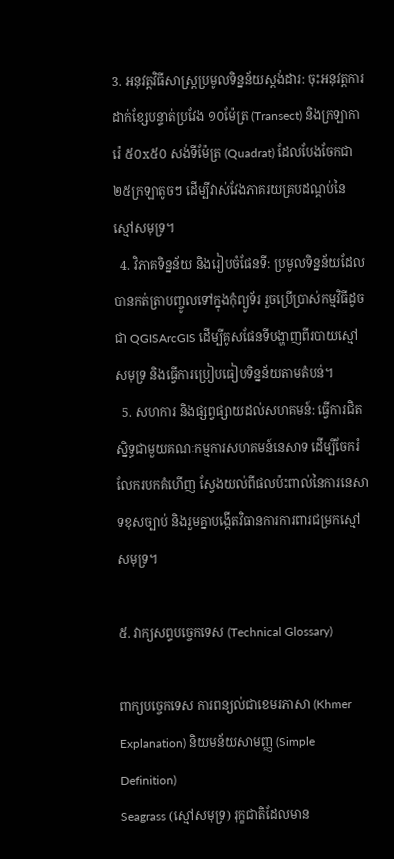3. អនុវត្តវិធីសាស្ត្រប្រមូលទិន្នន័យស្តង់ដារ: ចុះអនុវត្តការដាក់ខ្សែបន្ទាត់ប្រវែង ១០ម៉ែត្រ (Transect) និងក្រឡាការ៉េ ៥០x៥០ សង់ទីម៉ែត្រ (Quadrat) ដែលបែងចែកជា ២៥ក្រឡាតូចៗ ដើម្បីវាស់វែងភាគរយគ្របដណ្ដប់នៃស្មៅសមុទ្រ។
  4. វិភាគទិន្នន័យ និងរៀបចំផែនទី: ប្រមូលទិន្នន័យដែលបានកត់ត្រាបញ្ចូលទៅក្នុងកុំព្យូទ័រ រួចប្រើប្រាស់កម្មវិធីដូចជា QGISArcGIS ដើម្បីគូសផែនទីបង្ហាញពីរបាយស្មៅសមុទ្រ និងធ្វើការប្រៀបធៀបទិន្នន័យតាមតំបន់។
  5. សហការ និងផ្សព្វផ្សាយដល់សហគមន៍: ធ្វើការជិតស្និទ្ធជាមួយគណៈកម្មការសហគមន៍នេសាទ ដើម្បីចែករំលែករបកគំហើញ ស្វែងយល់ពីផលប៉ះពាល់នៃការនេសាទខុសច្បាប់ និងរួមគ្នាបង្កើតវិធានការការពារជម្រកស្មៅសមុទ្រ។

៥. វាក្យសព្ទបច្ចេកទេស (Technical Glossary)

ពាក្យបច្ចេកទេស ការពន្យល់ជាខេមរភាសា (Khmer Explanation) និយមន័យសាមញ្ញ (Simple Definition)
Seagrass (ស្មៅសមុទ្រ) រុក្ខជាតិដែលមាន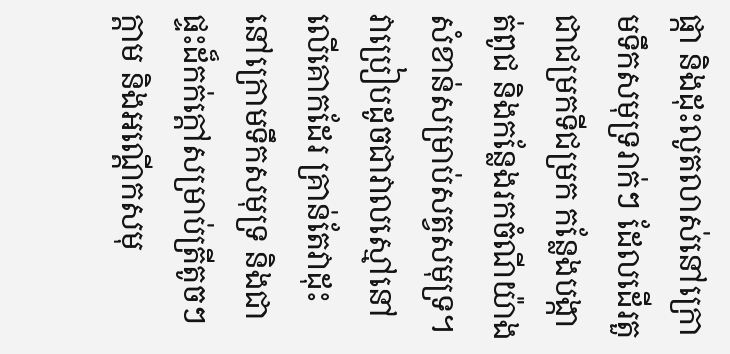ផ្កា និងដុះលូតលាស់នៅក្រោមទឹកសមុទ្ររាក់ៗ ដែលដើរតួជាជម្រកទីជម្រក កន្លែងបង្កាត់ពូជ និងកន្លែងរកចំណីយ៉ាងសំខាន់សម្រាប់សត្វសមុទ្រ។ វាប្រៀបដូចជាវាលស្មៅនៅលើគោកដែរ គ្រាន់តែវាដុះនៅក្រោមទឹកសមុទ្រ និងជាផ្ទះដ៏កក់ក្តៅសម្រាប់ត្រីតូចៗ ក្តាម និងអណ្តើកសមុ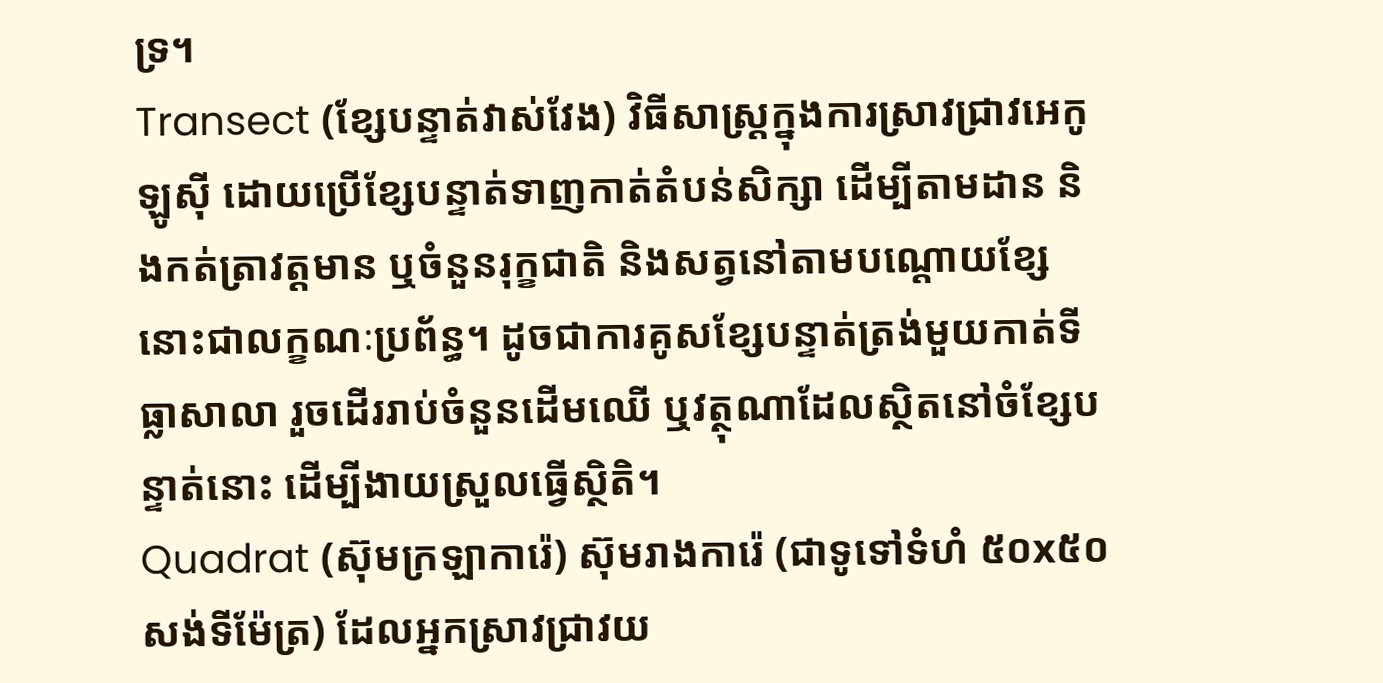ទ្រ។
Transect (ខ្សែបន្ទាត់វាស់វែង) វិធីសាស្ត្រក្នុងការស្រាវជ្រាវអេកូឡូស៊ី ដោយប្រើខ្សែបន្ទាត់ទាញកាត់តំបន់សិក្សា ដើម្បីតាមដាន និងកត់ត្រាវត្តមាន ឬចំនួនរុក្ខជាតិ និងសត្វនៅតាមបណ្តោយខ្សែនោះជាលក្ខណៈប្រព័ន្ធ។ ដូចជាការគូសខ្សែបន្ទាត់ត្រង់មួយកាត់ទីធ្លាសាលា រួចដើររាប់ចំនួនដើមឈើ ឬវត្ថុណាដែលស្ថិតនៅចំខ្សែបន្ទាត់នោះ ដើម្បីងាយស្រួលធ្វើសិ្ថតិ។
Quadrat (ស៊ុមក្រឡាការ៉េ) ស៊ុមរាងការ៉េ (ជាទូទៅទំហំ ៥០x៥០ សង់ទីម៉ែត្រ) ដែលអ្នកស្រាវជ្រាវយ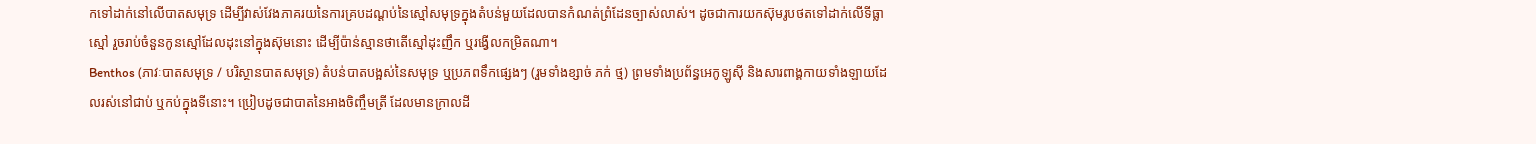កទៅដាក់នៅលើបាតសមុទ្រ ដើម្បីវាស់វែងភាគរយនៃការគ្របដណ្ដប់នៃស្មៅសមុទ្រក្នុងតំបន់មួយដែលបានកំណត់ព្រំដែនច្បាស់លាស់។ ដូចជាការយកស៊ុមរូបថតទៅដាក់លើទីធ្លាស្មៅ រួចរាប់ចំនួនកូនស្មៅដែលដុះនៅក្នុងស៊ុមនោះ ដើម្បីប៉ាន់ស្មានថាតើស្មៅដុះញឹក ឬរង្វើលកម្រិតណា។
Benthos (ភាវៈបាតសមុទ្រ / បរិស្ថានបាតសមុទ្រ) តំបន់បាតបង្អស់នៃសមុទ្រ ឬប្រភពទឹកផ្សេងៗ (រួមទាំងខ្សាច់ ភក់ ថ្ម) ព្រមទាំងប្រព័ន្ធអេកូឡូស៊ី និងសារពាង្គកាយទាំងឡាយដែលរស់នៅជាប់ ឬកប់ក្នុងទីនោះ។ ប្រៀបដូចជាបាតនៃអាងចិញ្ចឹមត្រី ដែលមានក្រាលដី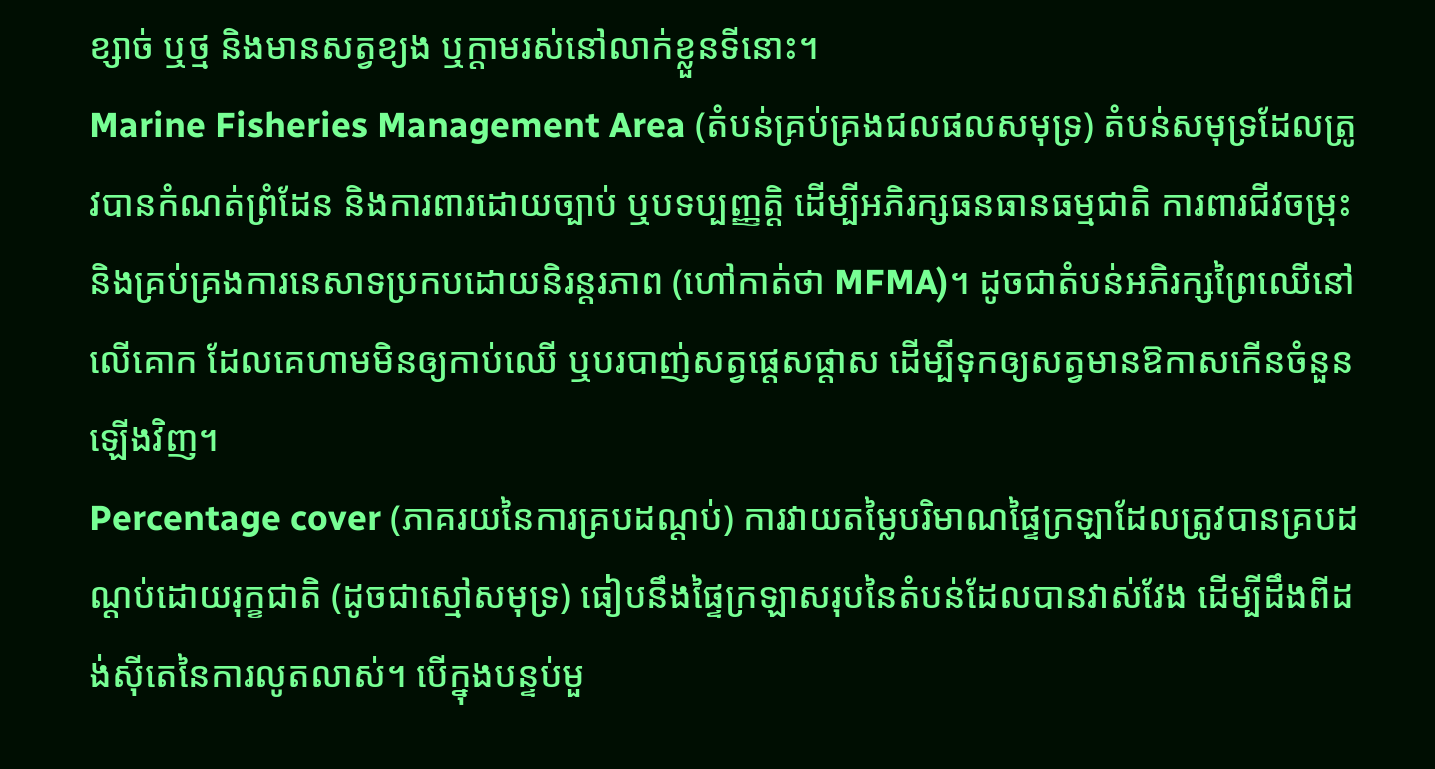ខ្សាច់ ឬថ្ម និងមានសត្វខ្យង ឬក្តាមរស់នៅលាក់ខ្លួនទីនោះ។
Marine Fisheries Management Area (តំបន់គ្រប់គ្រងជលផលសមុទ្រ) តំបន់សមុទ្រដែលត្រូវបានកំណត់ព្រំដែន និងការពារដោយច្បាប់ ឬបទប្បញ្ញត្តិ ដើម្បីអភិរក្សធនធានធម្មជាតិ ការពារជីវចម្រុះ និងគ្រប់គ្រងការនេសាទប្រកបដោយនិរន្តរភាព (ហៅកាត់ថា MFMA)។ ដូចជាតំបន់អភិរក្សព្រៃឈើនៅលើគោក ដែលគេហាមមិនឲ្យកាប់ឈើ ឬបរបាញ់សត្វផ្តេសផ្តាស ដើម្បីទុកឲ្យសត្វមានឱកាសកើនចំនួនឡើងវិញ។
Percentage cover (ភាគរយនៃការគ្របដណ្ដប់) ការវាយតម្លៃបរិមាណផ្ទៃក្រឡាដែលត្រូវបានគ្របដណ្ដប់ដោយរុក្ខជាតិ (ដូចជាស្មៅសមុទ្រ) ធៀបនឹងផ្ទៃក្រឡាសរុបនៃតំបន់ដែលបានវាស់វែង ដើម្បីដឹងពីដង់ស៊ីតេនៃការលូតលាស់។ បើក្នុងបន្ទប់មួ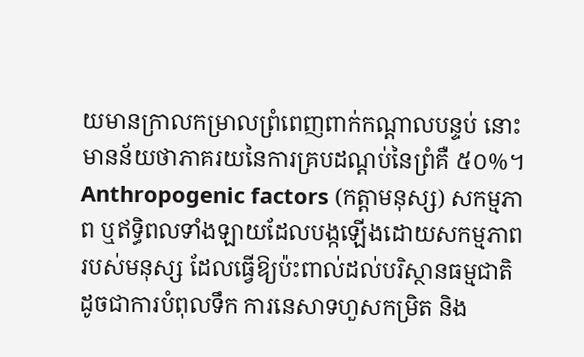យមានក្រាលកម្រាលព្រំពេញពាក់កណ្តាលបន្ទប់ នោះមានន័យថាភាគរយនៃការគ្របដណ្ដប់នៃព្រំគឺ ៥០%។
Anthropogenic factors (កត្តាមនុស្ស) សកម្មភាព ឬឥទ្ធិពលទាំងឡាយដែលបង្កឡើងដោយសកម្មភាពរបស់មនុស្ស ដែលធ្វើឱ្យប៉ះពាល់ដល់បរិស្ថានធម្មជាតិ ដូចជាការបំពុលទឹក ការនេសាទហួសកម្រិត និង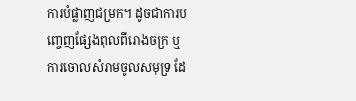ការបំផ្លាញជម្រក។ ដូចជាការបញ្ចេញផ្សែងពុលពីរោងចក្រ ឬការចោលសំរាមចូលសមុទ្រ ដែ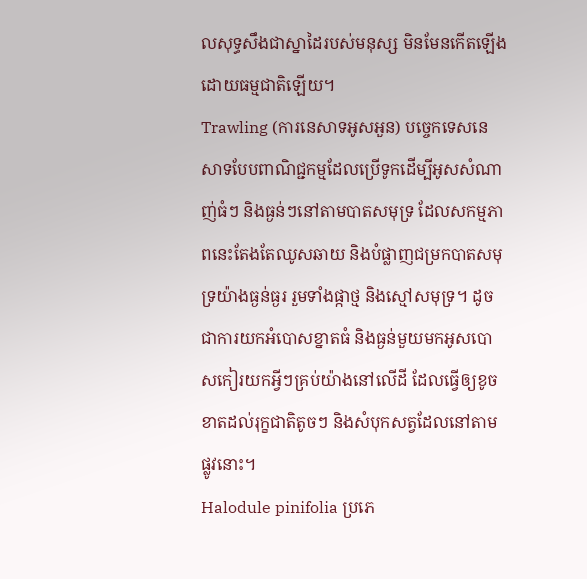លសុទ្ធសឹងជាស្នាដៃរបស់មនុស្ស មិនមែនកើតឡើងដោយធម្មជាតិឡើយ។
Trawling (ការនេសាទអូសអួន) បច្ចេកទេសនេសាទបែបពាណិជ្ជកម្មដែលប្រើទូកដើម្បីអូសសំណាញ់ធំៗ និងធ្ងន់ៗនៅតាមបាតសមុទ្រ ដែលសកម្មភាពនេះតែងតែឈូសឆាយ និងបំផ្លាញជម្រកបាតសមុទ្រយ៉ាងធ្ងន់ធ្ងរ រួមទាំងផ្កាថ្ម និងស្មៅសមុទ្រ។ ដូចជាការយកអំបោសខ្នាតធំ និងធ្ងន់មួយមកអូសបោសកៀរយកអ្វីៗគ្រប់យ៉ាងនៅលើដី ដែលធ្វើឲ្យខូចខាតដល់រុក្ខជាតិតូចៗ និងសំបុកសត្វដែលនៅតាមផ្លូវនោះ។
Halodule pinifolia ប្រភេ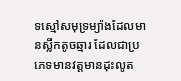ទស្មៅសមុទ្រម្យ៉ាងដែលមានស្លឹកតូចឆ្មារ ដែលជាប្រភេទមានវត្តមានដុះលូត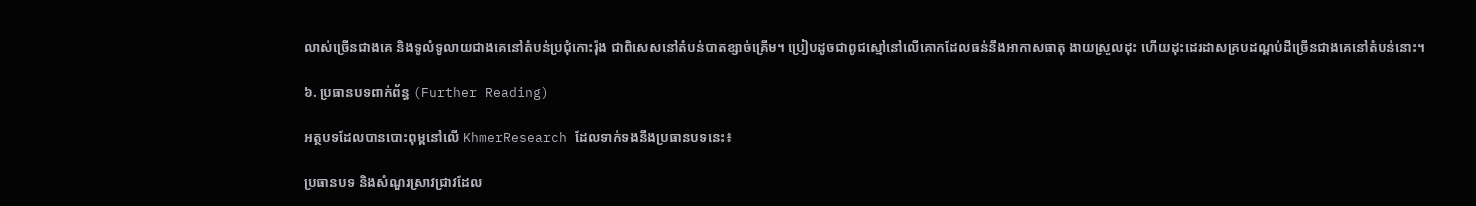លាស់ច្រើនជាងគេ និងទូលំទូលាយជាងគេនៅតំបន់ប្រជុំកោះរ៉ុង ជាពិសេសនៅតំបន់បាតខ្សាច់គ្រើម។ ប្រៀបដូចជាពូជស្មៅនៅលើគោកដែលធន់នឹងអាកាសធាតុ ងាយស្រួលដុះ ហើយដុះដេរដាសគ្របដណ្ដប់ដីច្រើនជាងគេនៅតំបន់នោះ។

៦. ប្រធានបទពាក់ព័ន្ធ (Further Reading)

អត្ថបទដែលបានបោះពុម្ពនៅលើ KhmerResearch ដែលទាក់ទងនឹងប្រធានបទនេះ៖

ប្រធានបទ និងសំណួរស្រាវជ្រាវដែល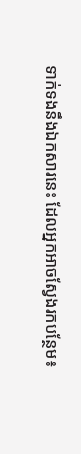ទាក់ទងនឹងឯកសារនេះ ដែលអ្នកអាចស្វែងរកបន្ថែម៖